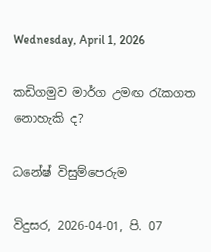Wednesday, April 1, 2026

කඩිගමුව මාර්ග උමඟ රැකගත නොහැකි ද?

ධනේෂ් විසුම්පෙරුම

විදුසර, 2026-04-01, පි. 07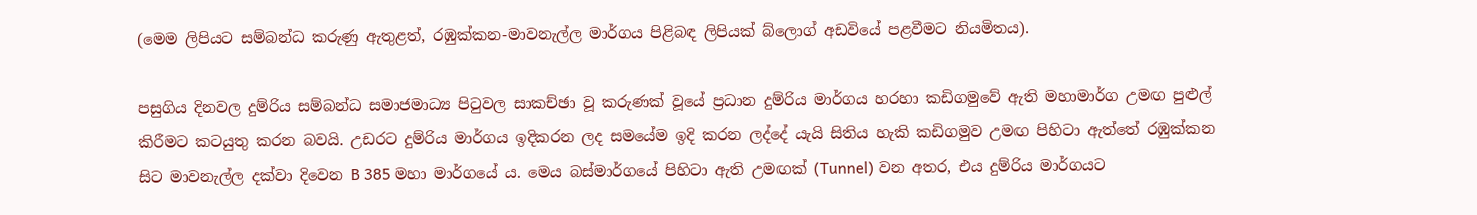(මෙම ලිපියට සම්බන්ධ කරුණු ඇතුළත්, රඹුක්කන-මාවනැල්ල මාර්ගය පිළිබඳ ලිපියක් බ්ලොග් අඩවියේ පළවීමට නියමිතය).

පසුගිය දිනවල දුම්රිය සම්බන්ධ සමාජමාධ්‍ය පිටුවල සාකච්ඡා වූ කරුණක් වූයේ ප්‍රධාන දුම්රිය මාර්ගය හරහා කඩිගමුවේ ඇති මහාමාර්ග උමඟ පුළුල් කිරීමට කටයුතු කරන බවයි. උඩරට දුම්රිය මාර්ගය ඉදිකරන ලද සමයේම ඉදි කරන ලද්දේ යැයි සිතිය හැකි කඩිගමුව උමඟ පිහිටා ඇත්තේ රඹුක්කන සිට මාවනැල්ල දක්වා දිවෙන B 385 මහා මාර්ගයේ ය. මෙය බස්මාර්ගයේ පිහිටා ඇති උමඟක් (Tunnel) වන අතර, එය දුම්රිය මාර්ගයට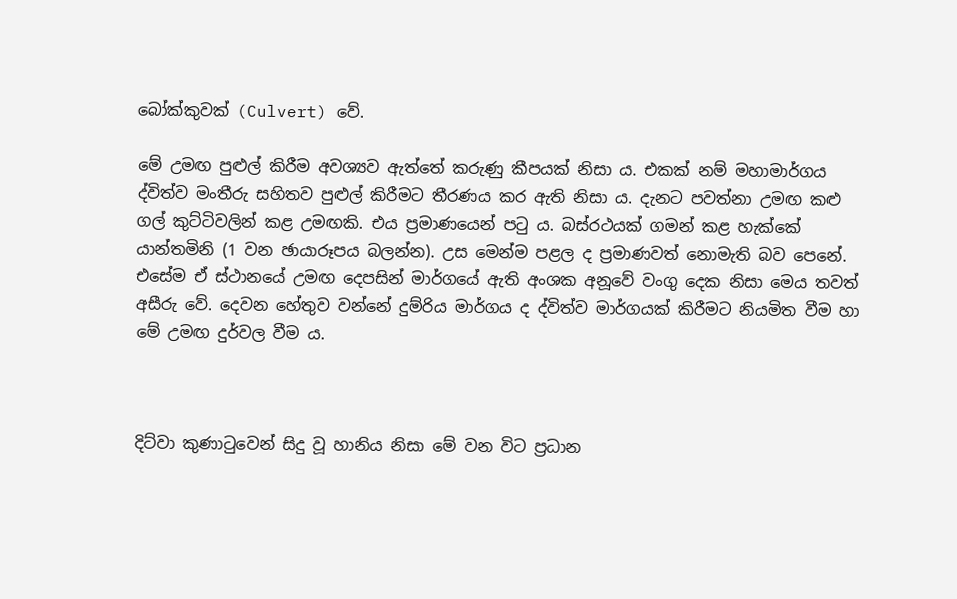බෝක්කුවක් (Culvert) වේ.

මේ උමඟ පුළුල් කිරීම අවශ්‍යව ඇත්තේ කරුණු කීපයක් නිසා ය. එකක් නම් මහාමාර්ගය ද්විත්ව මංතීරු සහිතව පුළුල් කිරීමට තීරණය කර ඇති නිසා ය. දැනට පවත්නා උමඟ කළු ගල් කුට්ටිවලින් කළ උමඟකි. එය ප්‍රමාණයෙන් පටු ය. බස්රථයක් ගමන් කළ හැක්කේ යාන්තමිනි (1 වන ඡායාරූපය බලන්න). උස මෙන්ම පළල ද ප්‍රමාණවත් නොමැති බව පෙනේ. එසේම ඒ ස්ථානයේ උමඟ දෙපසින් මාර්ගයේ ඇති අංශක අනූවේ වංගු දෙක නිසා මෙය තවත් අසීරු වේ. දෙවන හේතුව වන්නේ දුම්රිය මාර්ගය ද ද්විත්ව මාර්ගයක් කිරීමට නියමිත වීම හා මේ උමඟ දුර්වල වීම ය.



දිට්වා කුණාටුවෙන් සිදු වූ හානිය නිසා මේ වන විට ප්‍රධාන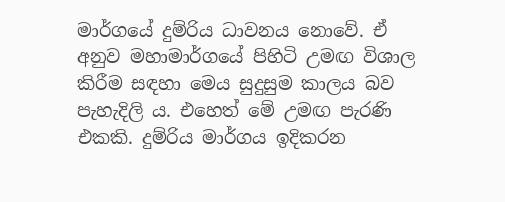මාර්ගයේ දුම්රිය ධාවනය නොවේ. ඒ අනුව මහාමාර්ගයේ පිහිටි උමඟ විශාල කිරීම සඳහා මෙය සුදුසුම කාලය බව පැහැදිලි ය. එහෙත් මේ උමඟ පැරණි එකකි. දුම්රිය මාර්ගය ඉදිකරන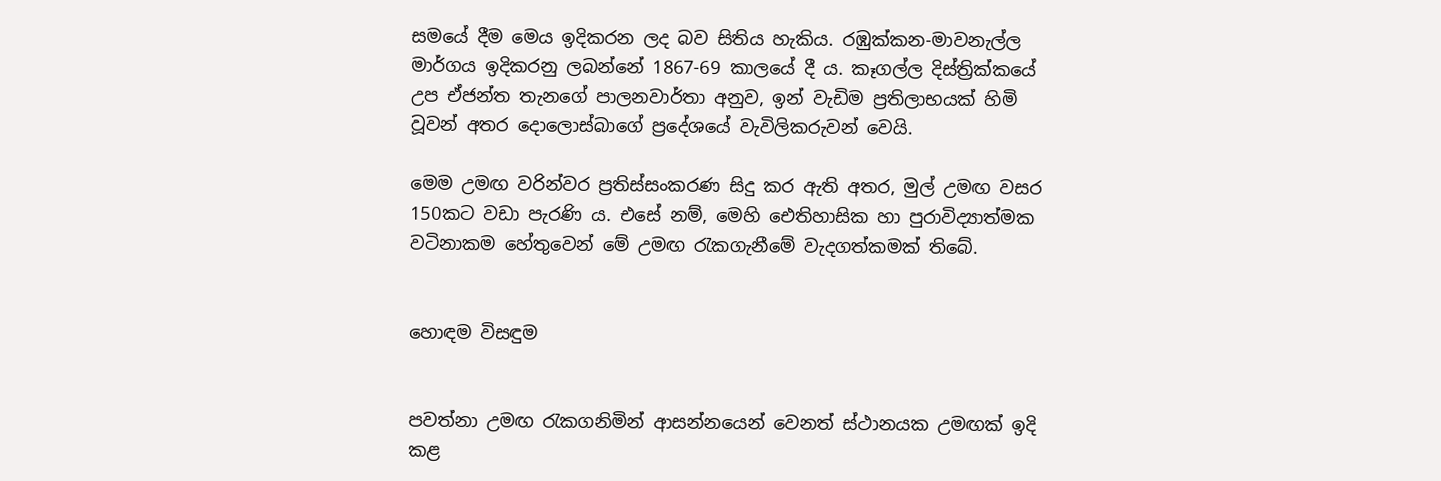සමයේ දීම මෙය ඉදිකරන ලද බව සිතිය හැකිය. රඹුක්කන-මාවනැල්ල මාර්ගය ඉදිකරනු ලබන්නේ 1867-69 කාලයේ දී ය. කෑගල්ල දිස්ත්‍රික්කයේ උප ඒජන්ත තැනගේ පාලනවාර්තා අනුව, ඉන් වැඩිම ප්‍රතිලාභයක් හිමි වූවන් අතර දොලොස්බාගේ ප්‍රදේශයේ වැවිලිකරුවන් වෙයි.

මෙම උමඟ වරින්වර ප්‍රතිස්සංකරණ සිදු කර ඇති අතර, මුල් උමඟ වසර 150කට වඩා පැරණි ය. එසේ නම්, මෙහි ඓතිහාසික හා පුරාවිද්‍යාත්මක වටිනාකම හේතුවෙන් මේ උමඟ රැකගැනීමේ වැදගත්කමක් තිබේ.


හොඳම විසඳුම


පවත්නා උමඟ රැකගනිමින් ආසන්නයෙන් වෙනත් ස්ථානයක උමඟක් ඉදි කළ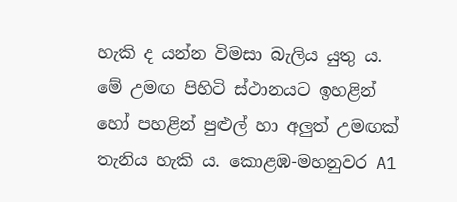හැකි ද යන්න විමසා බැලිය යුතු ය. මේ උමඟ පිහිටි ස්ථානයට ඉහළින් හෝ පහළින් පුළුල් හා අලුත් උමඟක් තැනිය හැකි ය. කොළඹ-මහනුවර A1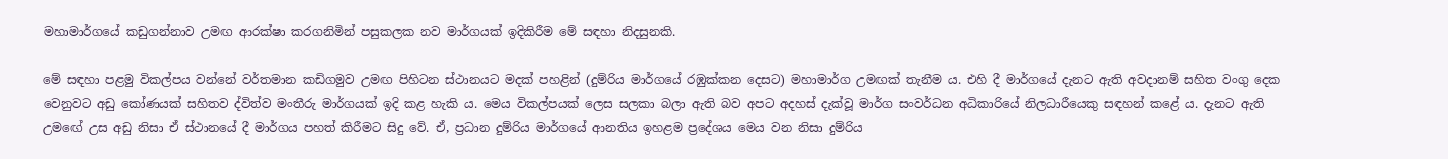මහාමාර්ගයේ කඩුගන්නාව උමඟ ආරක්ෂා කරගනිමින් පසුකලක නව මාර්ගයක් ඉදිකිරීම මේ සඳහා නිදසුනකි.

මේ සඳහා පළමු විකල්පය වන්නේ වර්තමාන කඩිගමුව උමඟ පිහිටන ස්ථානයට මදක් පහළින් (දුම්රිය මාර්ගයේ රඹුක්කන දෙසට) මහාමාර්ග උමඟක් තැනීම ය. එහි දී මාර්ගයේ දැනට ඇති අවදානම් සහිත වංගු දෙක වෙනුවට අඩු කෝණයක් සහිතව ද්විත්ව මංතීරු මාර්ගයක් ඉදි කළ හැකි ය. මෙය විකල්පයක් ලෙස සලකා බලා ඇති බව අපට අදහස් දැක්වූ මාර්ග සංවර්ධන අධිකාරියේ නිලධාරීයෙකු සඳහන් කළේ ය. දැනට ඇති උමඟේ උස අඩු නිසා ඒ ස්ථානයේ දී මාර්ගය පහත් කිරීමට සිදු වේ. ඒ, ප්‍රධාන දුම්රිය මාර්ගයේ ආනතිය ඉහළම ප්‍රදේශය මෙය වන නිසා දුම්රිය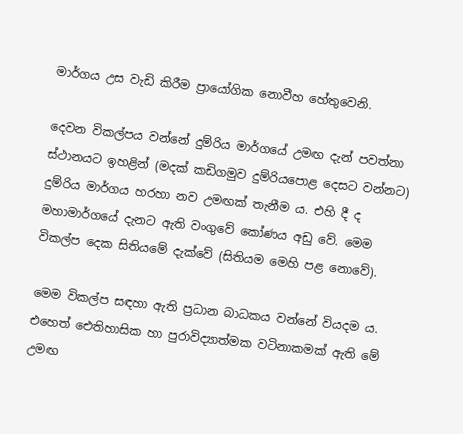මාර්ගය උස වැඩි කිරීම ප්‍රායෝගික නොවීහ හේතුවෙනි.

දෙවන විකල්පය වන්නේ දුම්රිය මාර්ගයේ උමඟ දැන් පවත්නා ස්ථානයට ඉහළින් (මදක් කඩිගමුව දුම්රියපොළ දෙසට වන්නට) දුම්රිය මාර්ගය හරහා නව උමඟක් තැනීම ය. එහි දී ද මහාමාර්ගයේ දැනට ඇති වංගුවේ කෝණය අඩු වේ. මෙම විකල්ප දෙක සිතියමේ දැක්වේ (සිතියම මෙහි පළ නොවේ).

මෙම විකල්ප සඳහා ඇති ප්‍රධාන බාධකය වන්නේ වියදම ය. එහෙත් ඓතිහාසික හා පුරාවිද්‍යාත්මක වටිනාකමක් ඇති මේ උමඟ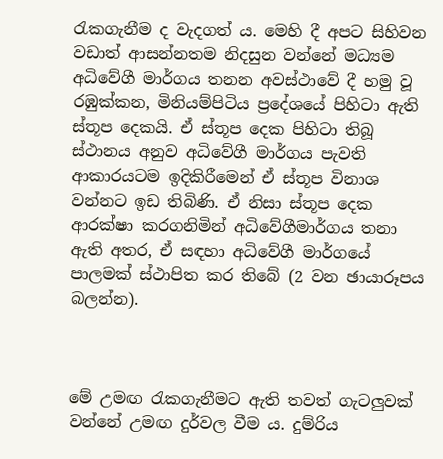රැකගැනීම ද වැදගත් ය. මෙහි දී අපට සිහිවන වඩාත් ආසන්නතම නිදසුන වන්නේ මධ්‍යම අධිවේගී මාර්ගය තනන අවස්ථාවේ දී හමු වූ රඹුක්කන, මිනියම්පිටිය ප්‍රදේශයේ පිහිටා ඇති ස්තූප දෙකයි. ඒ ස්තූප දෙක පිහිටා තිබූ ස්ථානය අනුව අධිවේගී මාර්ගය පැවති ආකාරයටම ඉදිකිරීමෙන් ඒ ස්තූප විනාශ වන්නට ඉඩ තිබිණි. ඒ නිසා ස්තූප දෙක ආරක්ෂා කරගනිමින් අධිවේගීමාර්ගය තනා ඇති අතර, ඒ සඳහා අධිවේගී මාර්ගයේ පාලමක් ස්ථාපිත කර තිබේ (2 වන ඡායාරූපය බලන්න).



මේ උමඟ රැකගැනීමට ඇති තවත් ගැටලුවක් වන්නේ උමඟ දුර්වල වීම ය. දුම්රිය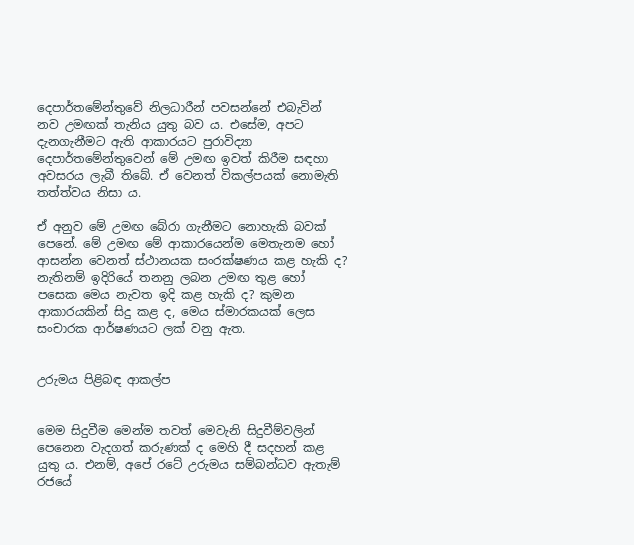දෙපාර්තමේන්තුවේ නිලධාරීන් පවසන්නේ එබැවින් නව උමඟක් තැනිය යුතු බව ය. එසේම, අපට දැනගැනීමට ඇති ආකාරයට පුරාවිද්‍යා දෙපාර්තමේන්තුවෙන් මේ උමඟ ඉවත් කිරීම සඳහා අවසරය ලැබී තිබේ. ඒ වෙනත් විකල්පයක් නොමැති තත්ත්වය නිසා ය.

ඒ අනුව මේ උමඟ බේරා ගැනීමට නොහැකි බවක් පෙනේ. මේ උමඟ මේ ආකාරයෙන්ම මෙතැනම හෝ ආසන්න වෙනත් ස්ථානයක සංරක්ෂණය කළ හැකි ද? නැතිනම් ඉදිරියේ තනනු ලබන උමඟ තුළ හෝ පසෙක මෙය නැවත ඉදි කළ හැකි ද? කුමන ආකාරයකින් සිදු කළ ද, මෙය ස්මාරකයක් ලෙස සංචාරක ආර්ෂණයට ලක් වනු ඇත.


උරුමය පිළිබඳ ආකල්ප


මෙම සිදුවීම මෙන්ම තවත් මෙවැනි සිදුවීම්වලින් පෙනෙන වැදගත් කරුණක් ද මෙහි දී සදහන් කළ යුතු ය. එනම්, අපේ රටේ උරුමය සම්බන්ධව ඇතැම් රජයේ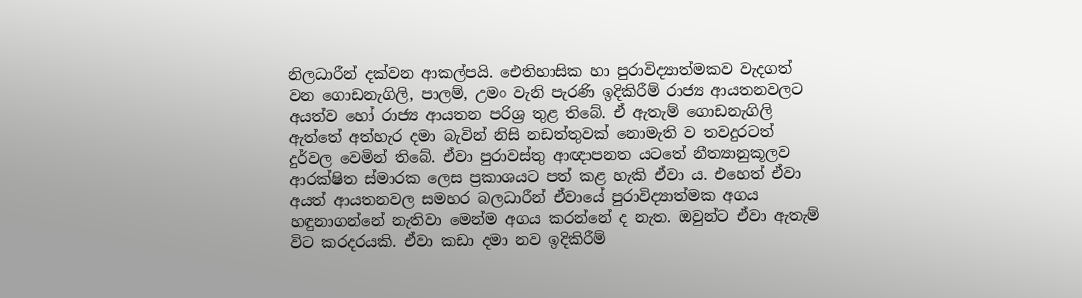නිලධාරීන් දක්වන ආකල්පයි. ඓතිහාසික හා පුරාවිද්‍යාත්මකව වැදගත් වන ගොඩනැගිලි, පාලම්, උමං වැනි පැරණි ඉදිකිරීම් රාජ්‍ය ආයතනවලට අයත්ව හෝ රාජ්‍ය ආයතන පරිශ්‍ර තුළ තිබේ. ඒ ඇතැම් ගොඩනැගිලි ඇත්තේ අත්හැර දමා බැවින් නිසි නඩත්තුවක් නොමැති ව තවදුරටත් දුර්වල වෙමින් තිබේ. ඒවා පුරාවස්තු ආඥාපනත යටතේ නීත්‍යානුකූලව ආරක්ෂිත ස්මාරක ලෙස ප්‍රකාශයට පත් කළ හැකි ඒවා ය. එහෙත් ඒවා අයත් ආයතනවල සමහර බලධාරීන් ඒවායේ පුරාවිද්‍යාත්මක අගය හඳුනාගන්නේ නැතිවා මෙන්ම අගය කරන්නේ ද නැත. ඔවුන්ට ඒවා ඇතැම් විට කරදරයකි. ඒවා කඩා දමා නව ඉදිකිරීම්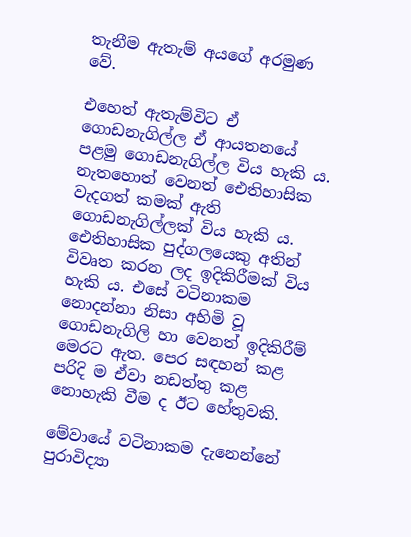තැනීම ඇතැම් අයගේ අරමුණ වේ.

එහෙත් ඇතැම්විට ඒ ගොඩනැගිල්ල ඒ ආයතනයේ පළමු ගොඩනැගිල්ල විය හැකි ය. නැතහොත් වෙනත් ඓතිහාසික වැදගත් කමක් ඇති ගොඩනැගිල්ලක් විය හැකි ය. ඓතිහාසික පුද්ගලයෙකු අතින් විවෘත කරන ලද ඉදිකිරීමක් විය හැකි ය. එසේ වටිනාකම නොදන්නා නිසා අහිමි වූ ගොඩනැගිලි හා වෙනත් ඉදිකිරීම් මෙරට ඇත. පෙර සඳහන් කළ පරිදි ම ඒවා නඩත්තු කළ නොහැකි වීම ද ඊට හේතුවකි.

මේවායේ වටිනාකම දැනෙන්නේ පුරාවිද්‍යා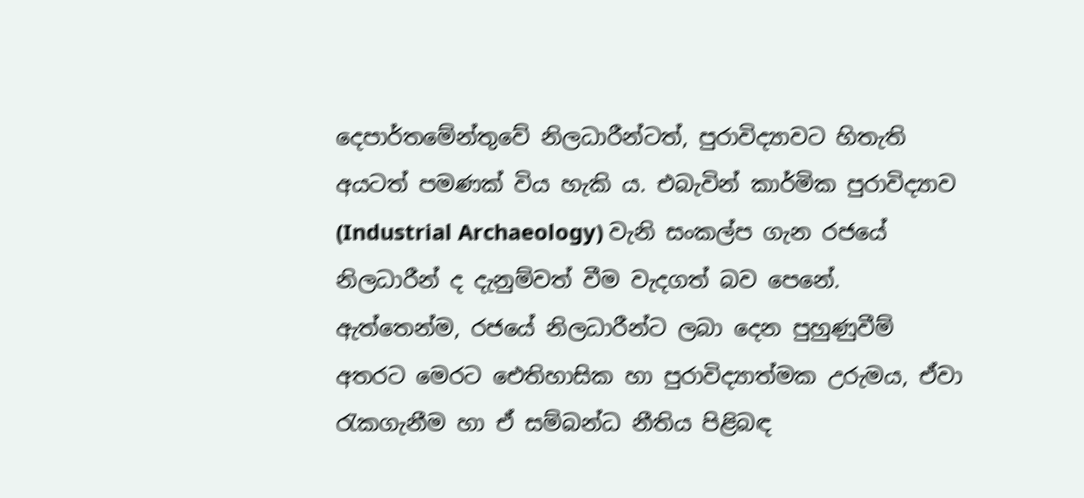දෙපාර්තමේන්තුවේ නිලධාරීන්ටත්, පුරාවිද්‍යාවට හිතැති අයටත් පමණක් විය හැකි ය. එබැවින් කාර්මික පුරාවිද්‍යාව (Industrial Archaeology) වැනි සංකල්ප ගැන රජයේ නිලධාරීන් ද දැනුම්වත් වීම වැදගත් බව පෙනේ. ඇත්තෙන්ම, රජයේ නිලධාරීන්ට ලබා දෙන පුහුණුවීම් අතරට මෙරට ඓතිහාසික හා පුරාවිද්‍යාත්මක උරුමය, ඒවා රැකගැනීම හා ඒ සම්බන්ධ නීතිය පිළිබඳ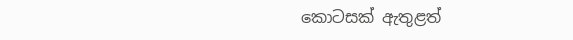කොටසක් ඇතුළත්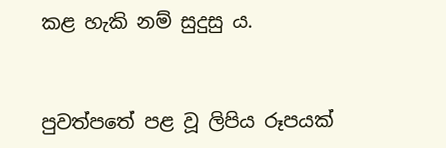කළ හැකි නම් සුදුසු ය.


පුවත්පතේ පළ වූ ලිපිය රූපයක්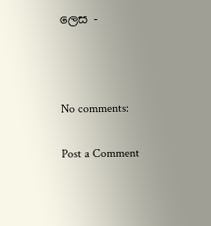ලෙස -



No comments:

Post a Comment